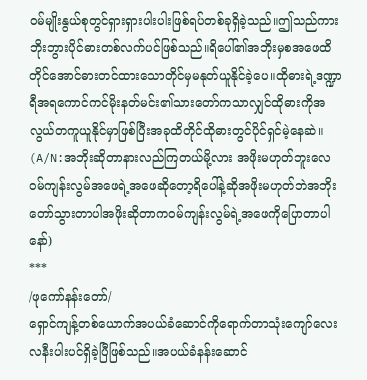ဝမ်မျိုးနွယ်စုတွင်ရှားရှားပါးပါးဖြစ်ရပ်တစ်ခုရှိခဲ့သည်။ဤသည်ကားဘိုးဘွားပိုင်ဓားတစ်လက်ပင်ဖြစ်သည်။ရိပေါ်၏အဘိုးမှစအဖေထိတိုင်အောင်ဓားတင်ထားသောတိုင်မှမနုတ်ယူနိုင်ခဲ့ပေ။ထိုဓားရဲ့ဒဏ္ဍာရီအရကောင်ကင်မိုးနတ်မင်း၏သားတော်ကသာလျှင်ထိုဓားကိုအလွယ်တကူယူနိုင်မှာဖြစ်ပြီးအခုထိတိုင်ထိုဓားတွင်ပိုင်ရှင်မဲ့နေဆဲ။
(A/N:အဘိုးဆိုတာနားလည်ကြတယ်မို့လား အဖိုးမဟုတ်ဘူးလေ ဝမ်ကျန်းလွမ်အဖေရဲ့အဖေဆိုတော့ရိပေါ်နဲ့ဆိုအဖိုးမဟုတ်ဘဲအဘိုး တော်သွားတာပါအဖိုးဆိုတာကဝမ်ကျန်းလွမ်ရဲ့အဖေကိုပြောတာပါနော်)
***
/ဖုကော်နန်းတော်/
ရှောင်ကျန့်တစ်ယောက်အပယ်ခံဆောင်ကိုရောက်တာသုံးကျော်လေးလနီးပါးပင်ရှိခဲ့ပြီဖြစ်သည်။အပယ်ခံနန်းဆောင်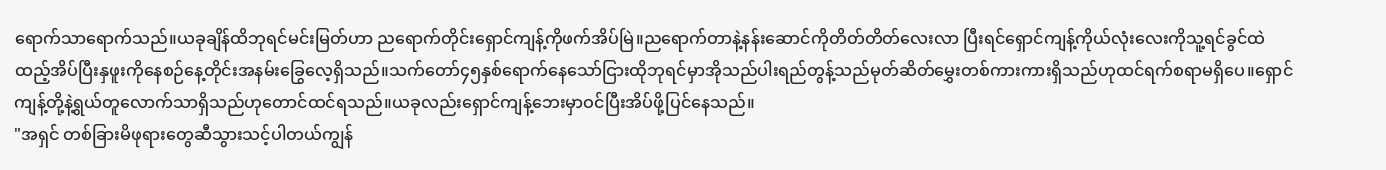ရောက်သာရောက်သည်။ယခုချိန်ထိဘုရင်မင်းမြတ်ဟာ ညရောက်တိုင်းရှောင်ကျန့်ကိုဖက်အိပ်မြဲ။ညရောက်တာနဲ့နန်းဆောင်ကိုတိတ်တိတ်လေးလာ ပြီးရင်ရှောင်ကျန့်ကိုယ်လုံးလေးကိုသူ့ရင်ခွင်ထဲထည့်အိပ်ပြီးနှဖူးကိုနေစဉ်နေ့တိုင်းအနမ်းခြွေလေ့ရှိသည်။သက်တော်၄၅နှစ်ရောက်နေသော်ငြားထိုဘုရင်မှာအိုသည်ပါးရည်တွန့်သည်မုတ်ဆိတ်မွှေးတစ်ကားကားရှိသည်ဟုထင်ရက်စရာမရှိပေ။ရှောင်ကျန့်တို့နဲ့ရွယ်တူလောက်သာရှိသည်ဟုတောင်ထင်ရသည်။ယခုလည်းရှောင်ကျန့်ဘေးမှာဝင်ပြီးအိပ်ဖို့ပြင်နေသည်။
"အရှင် တစ်ခြားမိဖုရားတွေဆီသွားသင့်ပါတယ်ကျွန်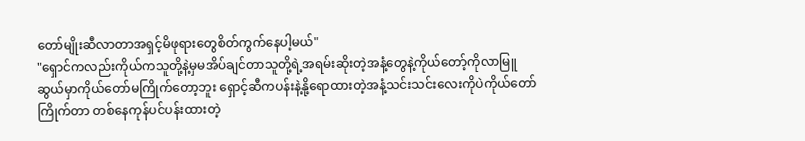တော်မျိုးဆီလာတာအရှင့်မိဖုရားတွေစိတ်ကွက်နေပါ့မယ်"
"ရှောင်ကလည်းကိုယ်ကသူတို့နဲ့မှမအိပ်ချင်တာသူတို့ရဲ့အရမ်းဆိုးတဲ့အနံ့တွေနဲ့ကိုယ်တော့်ကိုလာမြူဆွယ်မှာကိုယ်တော်မကြိုက်တော့ဘူး ရှောင့်ဆီကပန်းနဲ့နို့ရောထားတဲ့အနံ့သင်းသင်းလေးကိုပဲကိုယ်တော်ကြိုက်တာ တစ်နေကုန်ပင်ပန်းထားတဲ့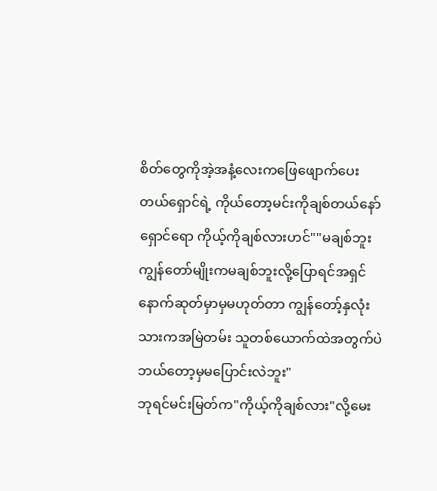စိတ်တွေကိုအဲ့အနံ့လေးကဖြေဖျောက်ပေးတယ်ရှောင်ရဲ့ ကိုယ်တော့မင်းကိုချစ်တယ်နော်
ရှောင်ရော ကိုယ့်ကိုချစ်လားဟင်""မချစ်ဘူး ကျွန်တော်မျိုးကမချစ်ဘူးလို့ပြောရင်အရှင်နောက်ဆုတ်မှာမှမဟုတ်တာ ကျွန်တော့်နှလုံးသားကအမြဲတမ်း သူတစ်ယောက်ထဲအတွက်ပဲ ဘယ်တော့မှမပြောင်းလဲဘူး"
ဘုရင်မင်းမြတ်က"ကိုယ့်ကိုချစ်လား"လို့မေး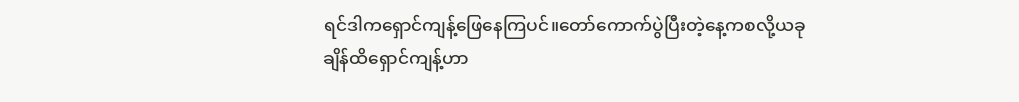ရင်ဒါကရှောင်ကျန့်ဖြေနေကြပင်။တော်ကောက်ပွဲပြီးတဲ့နေ့ကစလို့ယခုချိန်ထိရှောင်ကျန့်ဟာ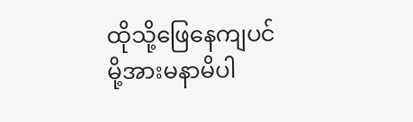ထိုသို့ဖြေနေကျပင်မို့အားမနာမိပါ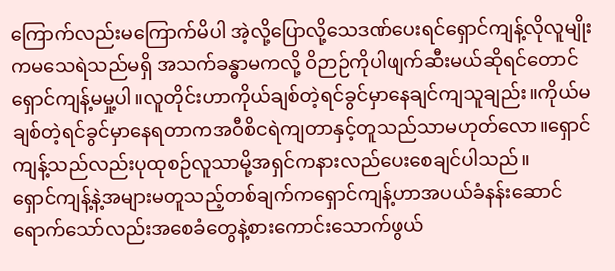ကြောက်လည်းမကြောက်မိပါ အဲ့လို့ပြောလို့သေဒဏ်ပေးရင်ရှောင်ကျန့်လိုလူမျိုးကမသေရဲသည်မရှိ အသက်ခန္ဓာမကလို့ ဝိဉာဉ်ကိုပါဖျက်ဆီးမယ်ဆိုရင်တောင်ရှောင်ကျန့်မမှု့ပါ။လူတိုင်းဟာကိုယ်ချစ်တဲ့ရင်ခွင်မှာနေချင်ကျသူချည်း။ကိုယ်မချစ်တဲ့ရင်ခွင်မှာနေရတာကအဝီစိငရဲကျတာနှင့်တူသည်သာမဟုတ်လော။ရှောင်ကျန့်သည်လည်းပုထုစဉ်လူသာမို့အရှင်ကနားလည်ပေးစေချင်ပါသည်။
ရှောင်ကျန့်နဲ့အများမတူသည့်တစ်ချက်ကရှောင်ကျန့်ဟာအပယ်ခံနန်းဆောင်ရောက်သော်လည်းအစေခံတွေနဲ့စားကောင်းသောက်ဖွယ်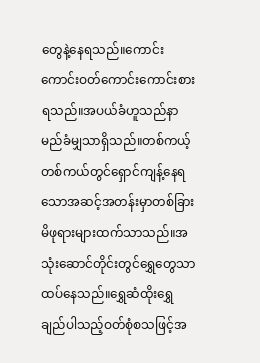တွေနဲ့နေရသည်။ကောင်းကောင်းဝတ်ကောင်းကောင်းစားရသည်။အပယ်ခံဟူသည်နာမည်ခံမျှသာရှိသည်။တစ်ကယ့်တစ်ကယ်တွင်ရှောင်ကျန့်နေရသောအဆင့်အတန်းမှာတစ်ခြားမိဖုရားများထက်သာသည်။အသုံးဆောင်တိုင်းတွင်ရွှေတွေသာထပ်နေသည်။ရွှေဆံထိုးရွှေချည်ပါသည့်ဝတ်စုံစသဖြင့်အ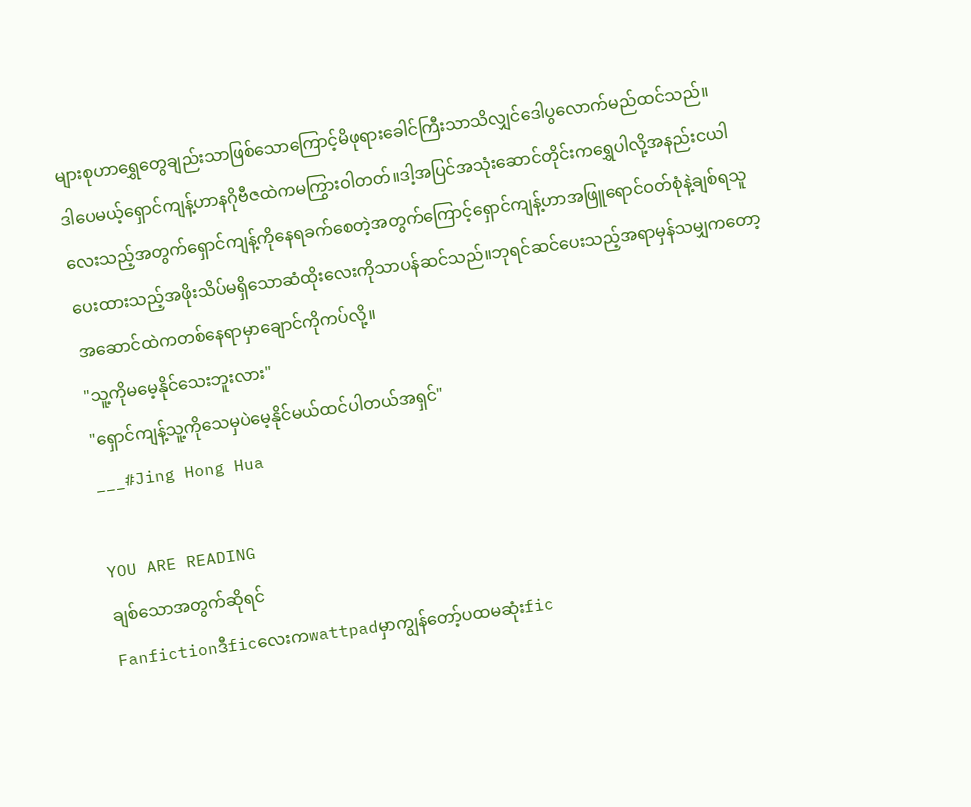များစုဟာရွှေတွေချည်းသာဖြစ်သောကြောင့်မိဖုရားခေါင်ကြီးသာသိလျှင်ဒေါပွလောက်မည်ထင်သည်။
ဒါပေမယ့်ရှောင်ကျန့်ဟာနဂိုဗီဇထဲကမကြွားဝါတတ်။ဒါ့အပြင်အသုံးဆောင်တိုင်းကရွှေပါလို့အနည်းငယါလေးသည့်အတွက်ရှောင်ကျန့်ကိုနေရခက်စေတဲ့အတွက်ကြောင့်ရှောင်ကျန့်ဟာအဖြူရောင်ဝတ်စုံနဲ့ချစ်ရသူပေးထားသည့်အဖိုးသိပ်မရှိသောဆံထိုးလေးကိုသာပန်ဆင်သည်။ဘုရင်ဆင်ပေးသည့်အရာမှန်သမျှကတော့အဆောင်ထဲကတစ်နေရာမှာချောင်ကိုကပ်လို့။
"သူ့ကိုမမေ့နိုင်သေးဘူးလား"
"ရှောင်ကျန့်သူ့ကိုသေမှပဲမေ့နိုင်မယ်ထင်ပါတယ်အရှင်"
___#Jing Hong Hua

YOU ARE READING
ချစ်သောအတွက်ဆိုရင်
Fanfictionဒီficလေးကwattpadမှာကျွန်တော့်ပထမဆုံးfic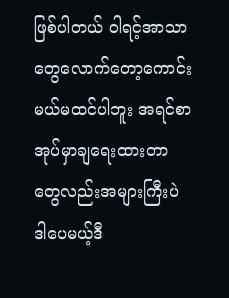ဖြစ်ပါတယ် ဝါရင့်အာသာတွေလောက်တော့ကောင်းမယ်မထင်ပါဘူး အရင်စာအုပ်မှာချရေးထားတာတွေလည်းအများကြီးပဲ ဒါပေမယ့်ဒီ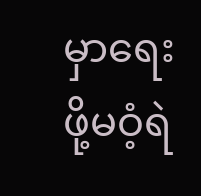မှာရေးဖို့မဝံ့ရဲ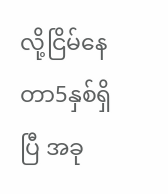လို့ငြိမ်နေတာ5နှစ်ရှိပြီ အခု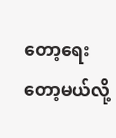တော့ရေးတော့မယ်လို့